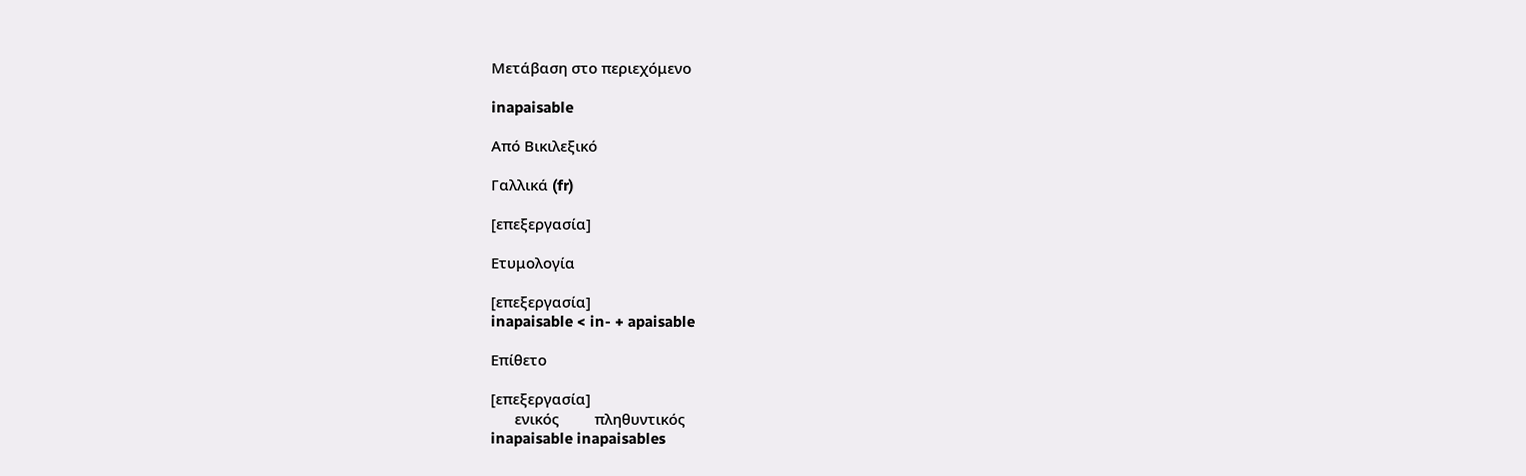Μετάβαση στο περιεχόμενο

inapaisable

Από Βικιλεξικό

Γαλλικά (fr)

[επεξεργασία]

Ετυμολογία

[επεξεργασία]
inapaisable < in- + apaisable

Επίθετο

[επεξεργασία]
      ενικός         πληθυντικός
inapaisable inapaisables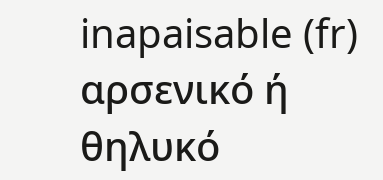inapaisable (fr) αρσενικό ή θηλυκό